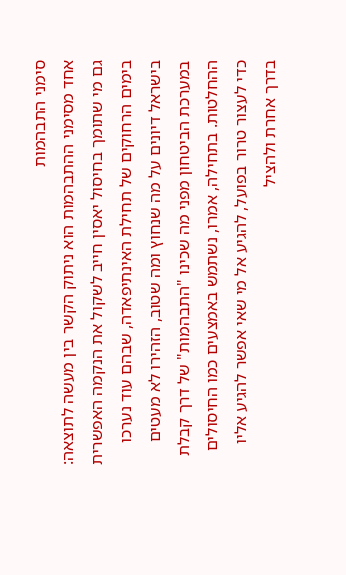סימני התבהמות
אחד מסימני ההתבהמות הוא ניתוק הקשר בין מעשה לתוצאה: גם מי שתומך בחיסול יאסין חייב לשקול את הנקמה האפשרית
בימים הרחוקים של תחילת האינתיפאדה, שבהם עוד נערכו בישראל דיונים על מה שנחוץ ומה שטוב, הזהירו לא מעטים במערכת הביטחון מפני מה שכינו "התבהמות" של דרך קבלת ההחלטות. בתחילה, אמרו, נשתמש באמצעים כמו החיסולים כדי לעצור טרור בפועל, להגיע אל מי שאי אפשר להגיע אליו בדרך אחרת ולהציל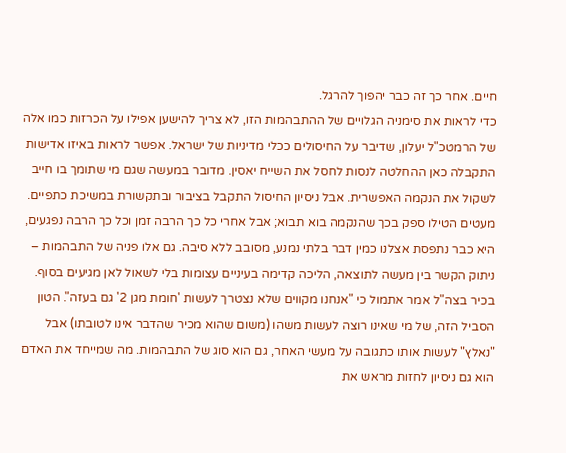חיים. אחר כך זה כבר יהפוך להרגל.
כדי לראות את סימניה הגלויים של ההתבהמות הזו, לא צריך להישען אפילו על הכרזות כמו אלה של הרמטכ"ל יעלון, שדיבר על החיסולים ככלי מדיניות של ישראל. אפשר לראות באיזו אדישות התקבלה כאן ההחלטה לנסות לחסל את השייח יאסין. מדובר במעשה שגם מי שתומך בו חייב לשקול את הנקמה האפשרית. אבל ניסיון החיסול התקבל בציבור ובתקשורת במשיכת כתפיים. מעטים הטילו ספק בכך שהנקמה בוא תבוא; אבל אחרי כל כך הרבה זמן וכל כך הרבה נפגעים, היא כבר נתפסת אצלנו כמין דבר בלתי נמנע, מסובב ללא סיבה. גם אלו פניה של התבהמות – ניתוק הקשר בין מעשה לתוצאה, הליכה קדימה בעיניים עצומות בלי לשאול לאן מגיעים בסוף.
בכיר בצה"ל אמר אתמול כי "אנחנו מקווים שלא נצטרך לעשות 'חומת מגן 2' גם בעזה". הטון הסביל הזה, של מי שאינו רוצה לעשות משהו (משום שהוא מכיר שהדבר אינו לטובתו) אבל "נאלץ" לעשות אותו כתגובה על מעשי האחר, גם הוא סוג של התבהמות. מה שמייחד את האדם הוא גם ניסיון לחזות מראש את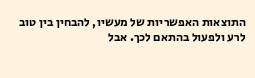התוצאות האפשריות של מעשיו, להבחין בין טוב לרע ולפעול בהתאם לכך. אבל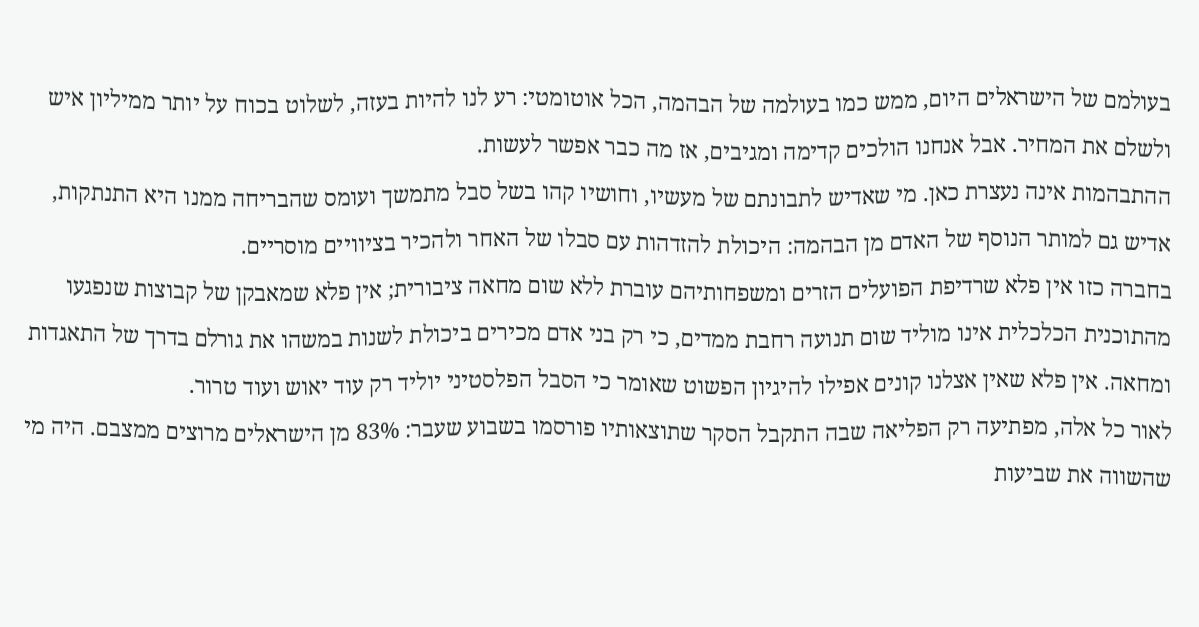בעולמם של הישראלים היום, ממש כמו בעולמה של הבהמה, הכל אוטומטי: רע לנו להיות בעזה, לשלוט בכוח על יותר ממיליון איש ולשלם את המחיר. אבל אנחנו הולכים קדימה ומגיבים, אז מה כבר אפשר לעשות.
ההתבהמות אינה נעצרת כאן. מי שאדיש לתבונתם של מעשיו, וחושיו קהו בשל סבל מתמשך ועומס שהבריחה ממנו היא התנתקות, אדיש גם למותר הנוסף של האדם מן הבהמה: היכולת להזדהות עם סבלו של האחר ולהכיר בציוויים מוסריים.
בחברה כזו אין פלא שרדיפת הפועלים הזרים ומשפחותיהם עוברת ללא שום מחאה ציבורית; אין פלא שמאבקן של קבוצות שנפגעו מהתוכנית הכלכלית אינו מוליד שום תנועה רחבת ממדים, כי רק בני אדם מכירים ביכולת לשנות במשהו את גורלם בדרך של התאגדות ומחאה. אין פלא שאין אצלנו קונים אפילו להיגיון הפשוט שאומר כי הסבל הפלסטיני יוליד רק עוד יאוש ועוד טרור.
לאור כל אלה, מפתיעה רק הפליאה שבה התקבל הסקר שתוצאותיו פורסמו בשבוע שעבר: 83% מן הישראלים מרוצים ממצבם. היה מי שהשווה את שביעות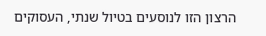הרצון הזו לנוסעים בטיול שנתי, העסוקים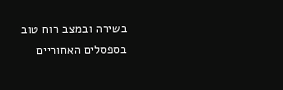בשירה ובמצב רוח טוב בספסלים האחוריים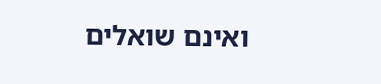ואינם שואלים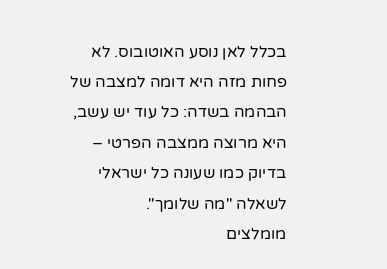בכלל לאן נוסע האוטובוס. לא פחות מזה היא דומה למצבה של הבהמה בשדה: כל עוד יש עשב, היא מרוצה ממצבה הפרטי – בדיוק כמו שעונה כל ישראלי לשאלה "מה שלומך".
מומלצים